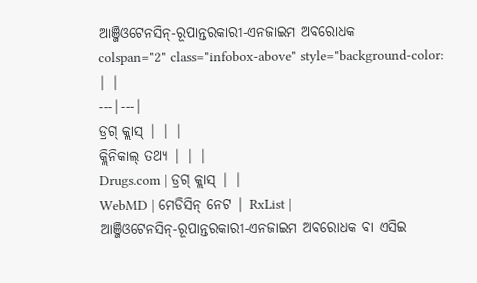ଆଞ୍ଜିଓଟେନସିନ୍-ରୂପାନ୍ତରକାରୀ-ଏନଜାଇମ ଅବରୋଧକ
colspan="2" class="infobox-above" style="background-color:
| |
---|---|
ଡ୍ରଗ୍ କ୍ଲାସ୍ | | |
କ୍ଲିନିକାଲ୍ ତଥ୍ୟ | | |
Drugs.com | ଡ୍ରଗ୍ କ୍ଲାସ୍ | |
WebMD | ମେଡିସିନ୍ ନେଟ | RxList |
ଆଞ୍ଜିଓଟେନସିନ୍-ରୂପାନ୍ତରକାରୀ-ଏନଜାଇମ ଅବରୋଧକ ବା ଏସିଇ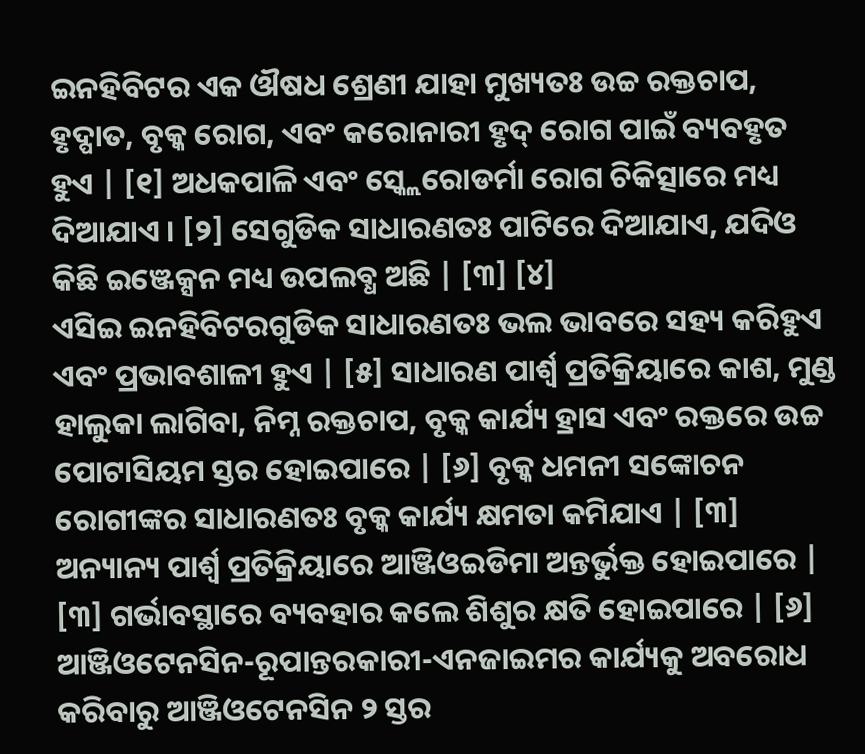ଇନହିବିଟର ଏକ ଔଷଧ ଶ୍ରେଣୀ ଯାହା ମୁଖ୍ୟତଃ ଉଚ୍ଚ ରକ୍ତଚାପ, ହୃଦ୍ପାତ, ବୃକ୍କ ରୋଗ, ଏବଂ କରୋନାରୀ ହୃଦ୍ ରୋଗ ପାଇଁ ବ୍ୟବହୃତ ହୁଏ | [୧] ଅଧକପାଳି ଏବଂ ସ୍କ୍ଲେରୋଡର୍ମା ରୋଗ ଚିକିତ୍ସାରେ ମଧ୍ୟ ଦିଆଯାଏ । [୨] ସେଗୁଡିକ ସାଧାରଣତଃ ପାଟିରେ ଦିଆଯାଏ, ଯଦିଓ କିଛି ଇଞ୍ଜେକ୍ସନ ମଧ୍ୟ ଉପଲବ୍ଧ ଅଛି | [୩] [୪]
ଏସିଇ ଇନହିବିଟରଗୁଡିକ ସାଧାରଣତଃ ଭଲ ଭାବରେ ସହ୍ୟ କରିହୁଏ ଏବଂ ପ୍ରଭାବଶାଳୀ ହୁଏ | [୫] ସାଧାରଣ ପାର୍ଶ୍ୱ ପ୍ରତିକ୍ରିୟାରେ କାଶ, ମୁଣ୍ଡ ହାଲୁକା ଲାଗିବା, ନିମ୍ନ ରକ୍ତଚାପ, ବୃକ୍କ କାର୍ଯ୍ୟ ହ୍ରାସ ଏବଂ ରକ୍ତରେ ଉଚ୍ଚ ପୋଟାସିୟମ ସ୍ତର ହୋଇପାରେ | [୬] ବୃକ୍କ ଧମନୀ ସଙ୍କୋଚନ ରୋଗୀଙ୍କର ସାଧାରଣତଃ ବୃକ୍କ କାର୍ଯ୍ୟ କ୍ଷମତା କମିଯାଏ | [୩] ଅନ୍ୟାନ୍ୟ ପାର୍ଶ୍ୱ ପ୍ରତିକ୍ରିୟାରେ ଆଞ୍ଜିଓଇଡିମା ଅନ୍ତର୍ଭୁକ୍ତ ହୋଇପାରେ | [୩] ଗର୍ଭାବସ୍ଥାରେ ବ୍ୟବହାର କଲେ ଶିଶୁର କ୍ଷତି ହୋଇପାରେ | [୬] ଆଞ୍ଜିଓଟେନସିନ-ରୂପାନ୍ତରକାରୀ-ଏନଜାଇମର କାର୍ଯ୍ୟକୁ ଅବରୋଧ କରିବାରୁ ଆଞ୍ଜିଓଟେନସିନ ୨ ସ୍ତର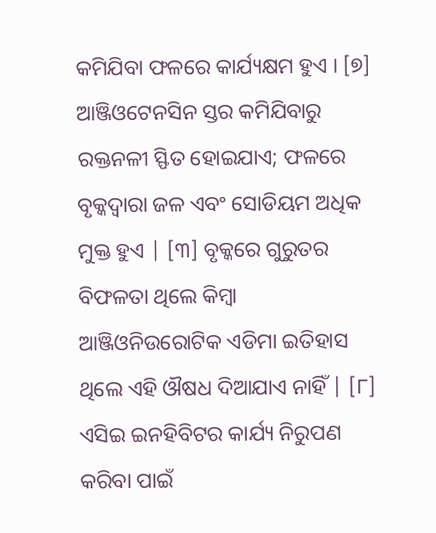କମିଯିବା ଫଳରେ କାର୍ଯ୍ୟକ୍ଷମ ହୁଏ । [୭] ଆଞ୍ଜିଓଟେନସିନ ସ୍ତର କମିଯିବାରୁ ରକ୍ତନଳୀ ସ୍ଫିତ ହୋଇଯାଏ; ଫଳରେ ବୃକ୍କଦ୍ୱାରା ଜଳ ଏବଂ ସୋଡିୟମ ଅଧିକ ମୁକ୍ତ ହୁଏ | [୩] ବୃକ୍କରେ ଗୁରୁତର ବିଫଳତା ଥିଲେ କିମ୍ବା ଆଞ୍ଜିଓନିଉରୋଟିକ ଏଡିମା ଇତିହାସ ଥିଲେ ଏହି ଔଷଧ ଦିଆଯାଏ ନାହିଁ | [୮] ଏସିଇ ଇନହିବିଟର କାର୍ଯ୍ୟ ନିରୁପଣ କରିବା ପାଇଁ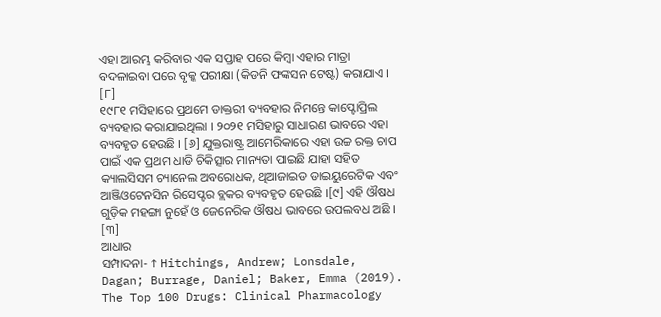ଏହା ଆରମ୍ଭ କରିବାର ଏକ ସପ୍ତାହ ପରେ କିମ୍ବା ଏହାର ମାତ୍ରା ବଦଳାଇବା ପରେ ବୃକ୍କ ପରୀକ୍ଷା (କିଡନି ଫଙ୍କସନ ଟେଷ୍ଟ) କରାଯାଏ । [୮]
୧୯୮୧ ମସିହାରେ ପ୍ରଥମେ ଡାକ୍ତରୀ ବ୍ୟବହାର ନିମନ୍ତେ କାପ୍ଟୋପ୍ରିଲ ବ୍ୟବହାର କରାଯାଇଥିଲା । ୨୦୨୧ ମସିହାରୁ ସାଧାରଣ ଭାବରେ ଏହା ବ୍ୟବହୃତ ହେଉଛି । [୬] ଯୁକ୍ତରାଷ୍ଟ୍ର ଆମେରିକାରେ ଏହା ଉଚ୍ଚ ରକ୍ତ ଚାପ ପାଇଁ ଏକ ପ୍ରଥମ ଧାଡି ଚିକିତ୍ସାର ମାନ୍ୟତା ପାଇଛି ଯାହା ସହିତ କ୍ୟାଲସିସମ ଚ୍ୟାନେଲ ଅବରୋଧକ, ଥିଆଜାଇଡ ଡାଇୟୁରେଟିକ ଏବଂ ଆଞ୍ଜିଓଟେନସିନ ରିସେପ୍ଟର ବ୍ଲକର ବ୍ୟବହୃତ ହେଉଛି ।[୯] ଏହି ଔଷଧ ଗୁଡ଼ିକ ମହଙ୍ଗା ନୁହେଁ ଓ ଜେନେରିକ ଔଷଧ ଭାବରେ ଉପଲବଧ ଅଛି । [୩]
ଆଧାର
ସମ୍ପାଦନା- ↑ Hitchings, Andrew; Lonsdale, Dagan; Burrage, Daniel; Baker, Emma (2019). The Top 100 Drugs: Clinical Pharmacology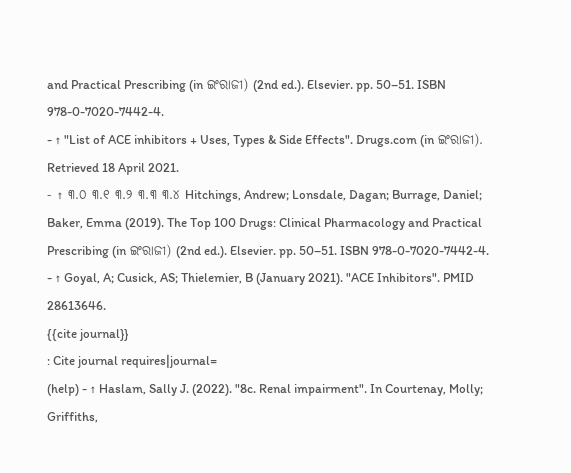and Practical Prescribing (in ଇଂରାଜୀ) (2nd ed.). Elsevier. pp. 50–51. ISBN 978-0-7020-7442-4.
- ↑ "List of ACE inhibitors + Uses, Types & Side Effects". Drugs.com (in ଇଂରାଜୀ). Retrieved 18 April 2021.
- ↑ ୩.୦ ୩.୧ ୩.୨ ୩.୩ ୩.୪ Hitchings, Andrew; Lonsdale, Dagan; Burrage, Daniel; Baker, Emma (2019). The Top 100 Drugs: Clinical Pharmacology and Practical Prescribing (in ଇଂରାଜୀ) (2nd ed.). Elsevier. pp. 50–51. ISBN 978-0-7020-7442-4.
- ↑ Goyal, A; Cusick, AS; Thielemier, B (January 2021). "ACE Inhibitors". PMID 28613646.
{{cite journal}}
: Cite journal requires|journal=
(help) - ↑ Haslam, Sally J. (2022). "8c. Renal impairment". In Courtenay, Molly; Griffiths,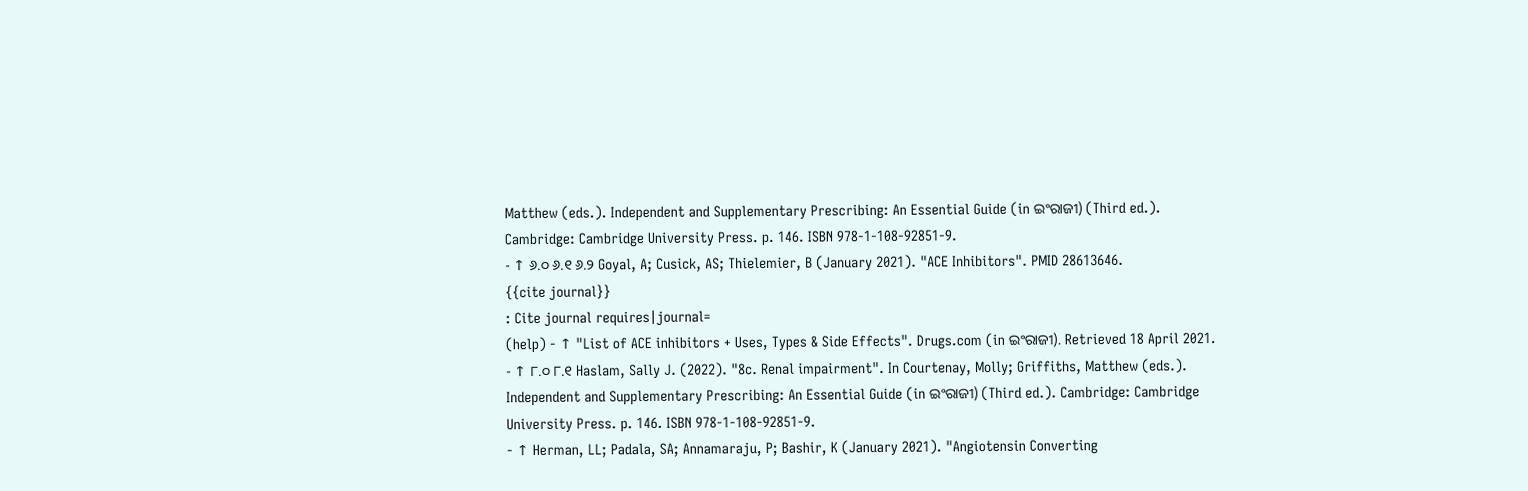Matthew (eds.). Independent and Supplementary Prescribing: An Essential Guide (in ଇଂରାଜୀ) (Third ed.). Cambridge: Cambridge University Press. p. 146. ISBN 978-1-108-92851-9.
- ↑ ୬.୦ ୬.୧ ୬.୨ Goyal, A; Cusick, AS; Thielemier, B (January 2021). "ACE Inhibitors". PMID 28613646.
{{cite journal}}
: Cite journal requires|journal=
(help) - ↑ "List of ACE inhibitors + Uses, Types & Side Effects". Drugs.com (in ଇଂରାଜୀ). Retrieved 18 April 2021.
- ↑ ୮.୦ ୮.୧ Haslam, Sally J. (2022). "8c. Renal impairment". In Courtenay, Molly; Griffiths, Matthew (eds.). Independent and Supplementary Prescribing: An Essential Guide (in ଇଂରାଜୀ) (Third ed.). Cambridge: Cambridge University Press. p. 146. ISBN 978-1-108-92851-9.
- ↑ Herman, LL; Padala, SA; Annamaraju, P; Bashir, K (January 2021). "Angiotensin Converting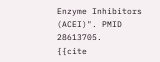Enzyme Inhibitors (ACEI)". PMID 28613705.
{{cite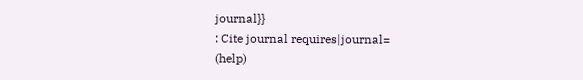journal}}
: Cite journal requires|journal=
(help)